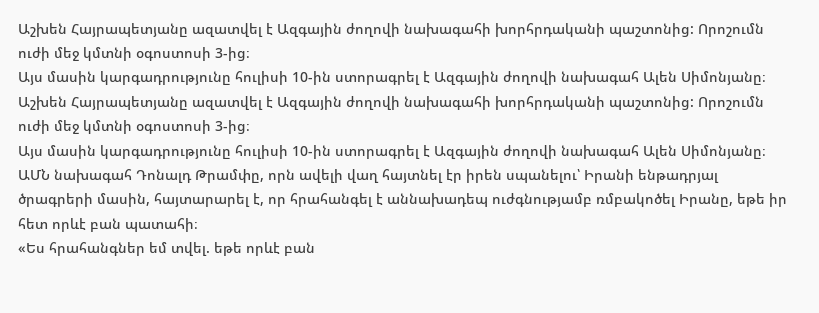Աշխեն Հայրապետյանը ազատվել է Ազգային ժողովի նախագահի խորհրդականի պաշտոնից: Որոշումն ուժի մեջ կմտնի օգոստոսի 3-ից։
Այս մասին կարգադրությունը հուլիսի 10-ին ստորագրել է Ազգային ժողովի նախագահ Ալեն Սիմոնյանը։
Աշխեն Հայրապետյանը ազատվել է Ազգային ժողովի նախագահի խորհրդականի պաշտոնից: Որոշումն ուժի մեջ կմտնի օգոստոսի 3-ից։
Այս մասին կարգադրությունը հուլիսի 10-ին ստորագրել է Ազգային ժողովի նախագահ Ալեն Սիմոնյանը։
ԱՄՆ նախագահ Դոնալդ Թրամփը, որն ավելի վաղ հայտնել էր իրեն սպանելու՝ Իրանի ենթադրյալ ծրագրերի մասին, հայտարարել է, որ հրահանգել է աննախադեպ ուժգնությամբ ռմբակոծել Իրանը, եթե իր հետ որևէ բան պատահի։
«Ես հրահանգներ եմ տվել. եթե որևէ բան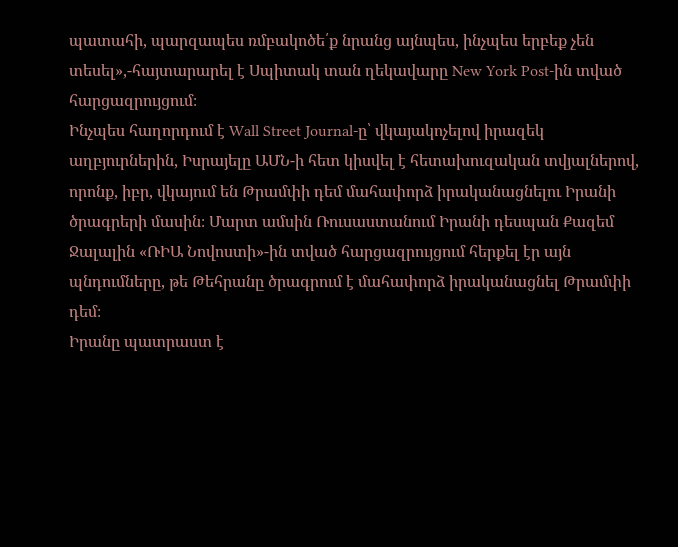պատահի, պարզապես ռմբակոծե՛ք նրանց այնպես, ինչպես երբեք չեն տեսել»,-հայտարարել է Սպիտակ տան ղեկավարը New York Post-ին տված հարցազրույցում։
Ինչպես հաղորդում է Wall Street Journal-ը՝ վկայակոչելով իրազեկ աղբյուրներին, Իսրայելը ԱՄՆ-ի հետ կիսվել է հետախուզական տվյալներով, որոնք, իբր, վկայում են Թրամփի դեմ մահափորձ իրականացնելու Իրանի ծրագրերի մասին։ Մարտ ամսին Ռուսաստանում Իրանի դեսպան Քազեմ Ջալալին «ՌԻԱ Նովոստի»-ին տված հարցազրույցում հերքել էր այն պնդումները, թե Թեհրանը ծրագրում է մահափորձ իրականացնել Թրամփի դեմ։
Իրանը պատրաստ է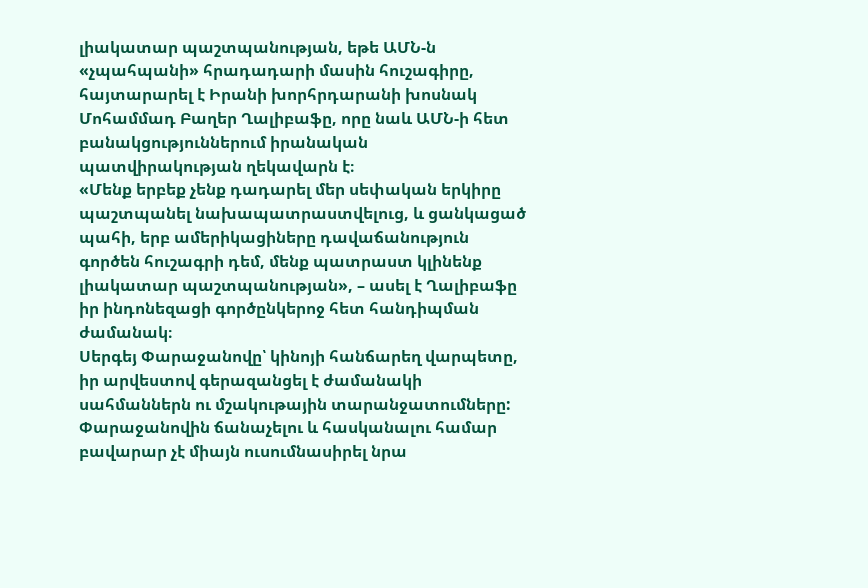լիակատար պաշտպանության, եթե ԱՄՆ-ն «չպահպանի» հրադադարի մասին հուշագիրը, հայտարարել է Իրանի խորհրդարանի խոսնակ Մոհամմադ Բաղեր Ղալիբաֆը, որը նաև ԱՄՆ-ի հետ բանակցություններում իրանական պատվիրակության ղեկավարն է։
«Մենք երբեք չենք դադարել մեր սեփական երկիրը պաշտպանել նախապատրաստվելուց, և ցանկացած պահի, երբ ամերիկացիները դավաճանություն գործեն հուշագրի դեմ, մենք պատրաստ կլինենք լիակատար պաշտպանության», – ասել է Ղալիբաֆը իր ինդոնեզացի գործընկերոջ հետ հանդիպման ժամանակ։
Սերգեյ Փարաջանովը՝ կինոյի հանճարեղ վարպետը, իր արվեստով գերազանցել է ժամանակի սահմաններն ու մշակութային տարանջատումները: Փարաջանովին ճանաչելու և հասկանալու համար բավարար չէ միայն ուսումնասիրել նրա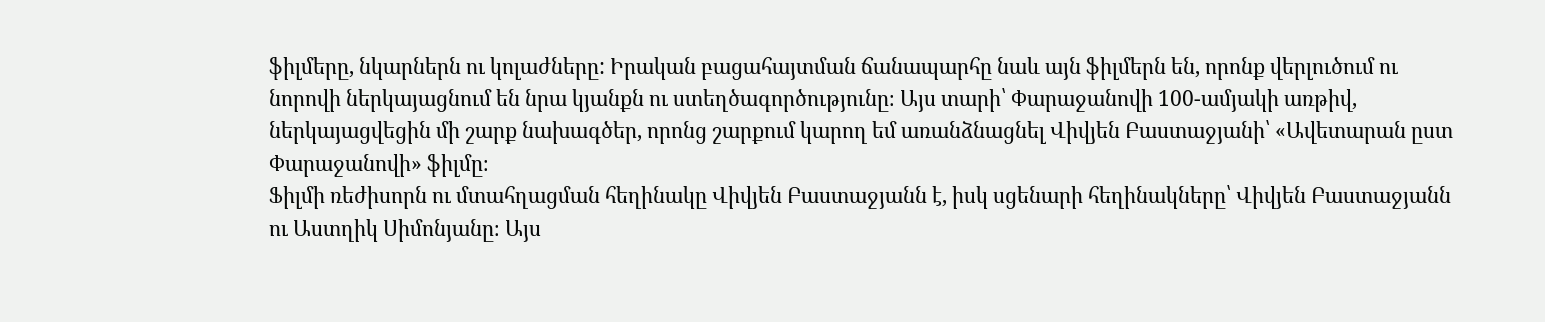ֆիլմերը, նկարներն ու կոլաժները: Իրական բացահայտման ճանապարհը նաև այն ֆիլմերն են, որոնք վերլուծում ու նորովի ներկայացնում են նրա կյանքն ու ստեղծագործությունը։ Այս տարի՝ Փարաջանովի 100-ամյակի առթիվ, ներկայացվեցին մի շարք նախագծեր, որոնց շարքում կարող եմ առանձնացնել Վիվյեն Բաստաջյանի՝ «Ավետարան ըստ Փարաջանովի» ֆիլմը։
Ֆիլմի ռեժիսորն ու մտահղացման հեղինակը Վիվյեն Բաստաջյանն է, իսկ սցենարի հեղինակները՝ Վիվյեն Բաստաջյանն ու Աստղիկ Սիմոնյանը։ Այս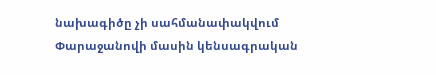նախագիծը չի սահմանափակվում Փարաջանովի մասին կենսագրական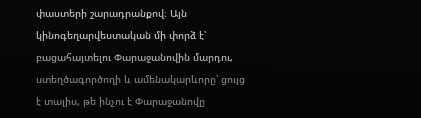փաստերի շարադրանքով։ Այն կինոգեղարվեստական մի փորձ է՝ բացահայտելու Փարաջանովին մարդու, ստեղծագործողի և ամենակարևորը՝ ցույց է տալիս, թե ինչու է Փարաջանովը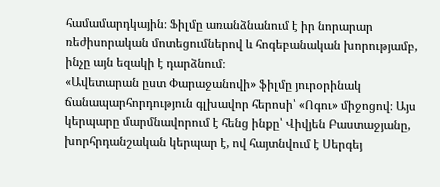համամարդկային։ Ֆիլմը առանձնանում է իր նորարար ռեժիսորական մոտեցումներով և հոգեբանական խորությամբ, ինչը այն եզակի է դարձնում։
«Ավետարան ըստ Փարաջանովի» ֆիլմը յուրօրինակ ճանապարհորդություն գլխավոր հերոսի՝ «Ոգու» միջոցով։ Այս կերպարը մարմնավորում է հենց ինքը՝ Վիվյեն Բաստաջյանը, խորհրդանշական կերպար է, ով հայտնվում է Սերգեյ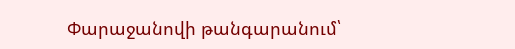Փարաջանովի թանգարանում՝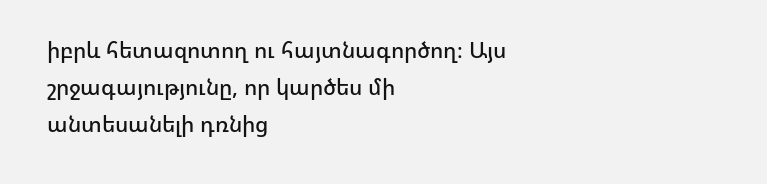իբրև հետազոտող ու հայտնագործող։ Այս շրջագայությունը, որ կարծես մի անտեսանելի դռնից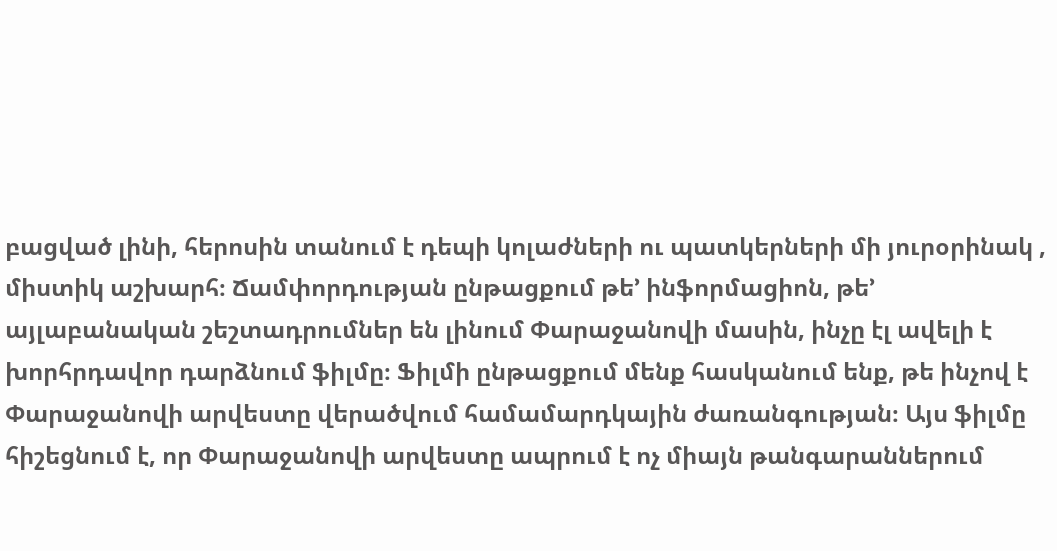բացված լինի, հերոսին տանում է դեպի կոլաժների ու պատկերների մի յուրօրինակ , միստիկ աշխարհ։ Ճամփորդության ընթացքում թե’ ինֆորմացիոն, թե’ այլաբանական շեշտադրումներ են լինում Փարաջանովի մասին, ինչը էլ ավելի է խորհրդավոր դարձնում ֆիլմը։ Ֆիլմի ընթացքում մենք հասկանում ենք, թե ինչով է Փարաջանովի արվեստը վերածվում համամարդկային ժառանգության։ Այս ֆիլմը հիշեցնում է, որ Փարաջանովի արվեստը ապրում է ոչ միայն թանգարաններում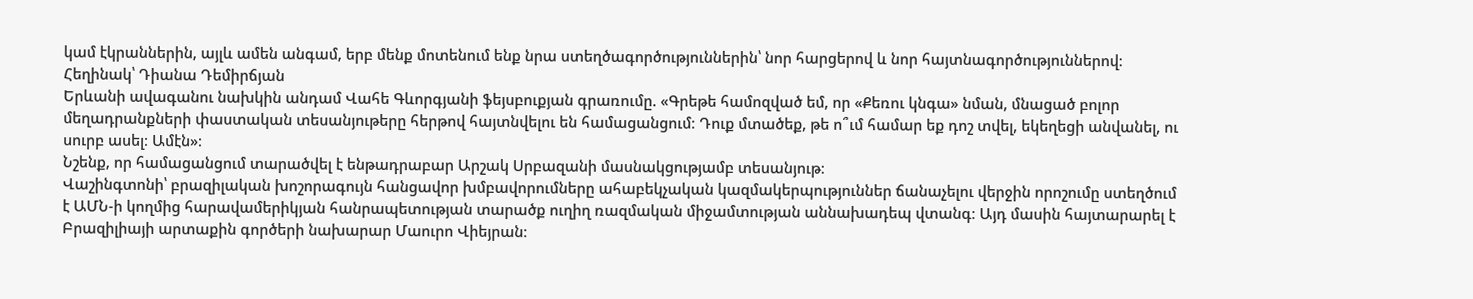կամ էկրաններին, այլև ամեն անգամ, երբ մենք մոտենում ենք նրա ստեղծագործություններին՝ նոր հարցերով և նոր հայտնագործություններով։
Հեղինակ՝ Դիանա Դեմիրճյան
Երևանի ավագանու նախկին անդամ Վահե Գևորգյանի ֆեյսբուքյան գրառումը. «Գրեթե համոզված եմ, որ «Քեռու կնգա» նման, մնացած բոլոր մեղադրանքների փաստական տեսանյութերը հերթով հայտնվելու են համացանցում։ Դուք մտածեք, թե ո՞ւմ համար եք դոշ տվել, եկեղեցի անվանել, ու սուրբ ասել։ Ամէն»։
Նշենք, որ համացանցում տարածվել է ենթադրաբար Արշակ Սրբազանի մասնակցությամբ տեսանյութ։
Վաշինգտոնի՝ բրազիլական խոշորագույն հանցավոր խմբավորումները ահաբեկչական կազմակերպություններ ճանաչելու վերջին որոշումը ստեղծում է ԱՄՆ-ի կողմից հարավամերիկյան հանրապետության տարածք ուղիղ ռազմական միջամտության աննախադեպ վտանգ։ Այդ մասին հայտարարել է Բրազիլիայի արտաքին գործերի նախարար Մաուրո Վիեյրան։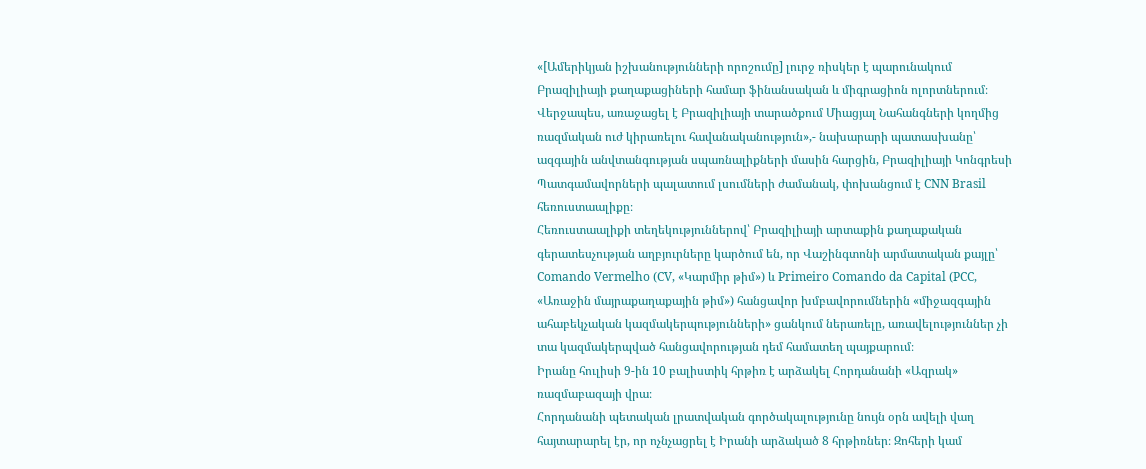«[Ամերիկյան իշխանությունների որոշումը] լուրջ ռիսկեր է պարունակում Բրազիլիայի քաղաքացիների համար ֆինանսական և միգրացիոն ոլորտներում։ Վերջապես, առաջացել է Բրազիլիայի տարածքում Միացյալ Նահանգների կողմից ռազմական ուժ կիրառելու հավանականություն»,- նախարարի պատասխանը՝ ազգային անվտանգության սպառնալիքների մասին հարցին, Բրազիլիայի Կոնգրեսի Պատգամավորների պալատում լսումների ժամանակ, փոխանցում է CNN Brasil հեռուստաալիքը։
Հեռուստաալիքի տեղեկություններով՝ Բրազիլիայի արտաքին քաղաքական գերատեսչության աղբյուրները կարծում են, որ Վաշինգտոնի արմատական քայլը՝ Comando Vermelho (CV, «Կարմիր թիմ») և Primeiro Comando da Capital (PCC, «Առաջին մայրաքաղաքային թիմ») հանցավոր խմբավորումներին «միջազգային ահաբեկչական կազմակերպությունների» ցանկում ներառելը, առավելություններ չի տա կազմակերպված հանցավորության դեմ համատեղ պայքարում։
Իրանը հուլիսի 9-ին 10 բալիստիկ հրթիռ է արձակել Հորդանանի «Ազրակ» ռազմաբազայի վրա։
Հորդանանի պետական լրատվական գործակալությունը նույն օրն ավելի վաղ հայտարարել էր, որ ոչնչացրել է Իրանի արձակած 8 հրթիռներ։ Զոհերի կամ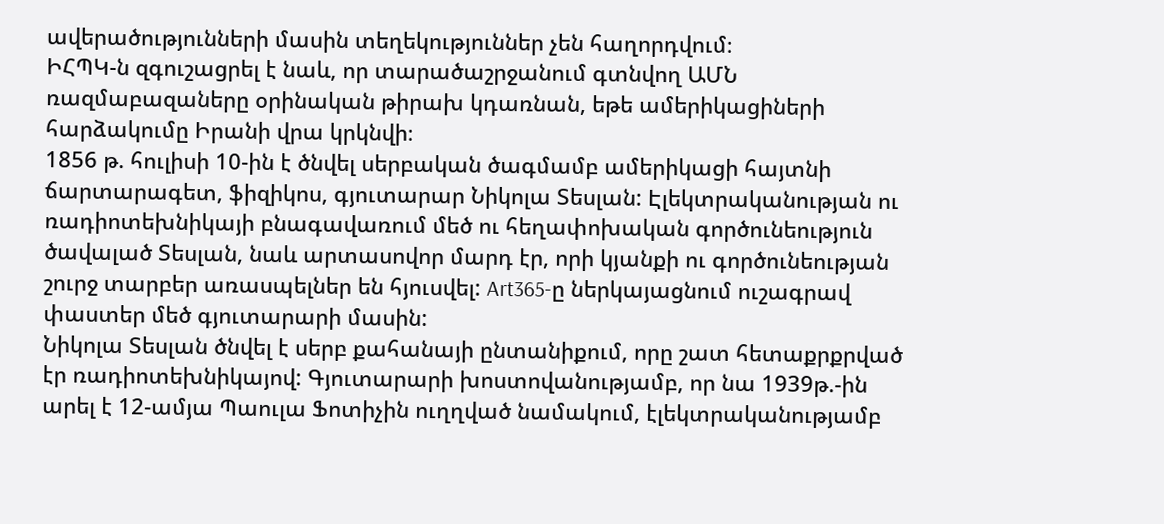ավերածությունների մասին տեղեկություններ չեն հաղորդվում։
ԻՀՊԿ-ն զգուշացրել է նաև, որ տարածաշրջանում գտնվող ԱՄՆ ռազմաբազաները օրինական թիրախ կդառնան, եթե ամերիկացիների հարձակումը Իրանի վրա կրկնվի։
1856 թ. հուլիսի 10-ին է ծնվել սերբական ծագմամբ ամերիկացի հայտնի ճարտարագետ, ֆիզիկոս, գյուտարար Նիկոլա Տեսլան: Էլեկտրականության ու ռադիոտեխնիկայի բնագավառում մեծ ու հեղափոխական գործունեություն ծավալած Տեսլան, նաև արտասովոր մարդ էր, որի կյանքի ու գործունեության շուրջ տարբեր առասպելներ են հյուսվել: Art365-ը ներկայացնում ուշագրավ փաստեր մեծ գյուտարարի մասին:
Նիկոլա Տեսլան ծնվել է սերբ քահանայի ընտանիքում, որը շատ հետաքրքրված էր ռադիոտեխնիկայով: Գյուտարարի խոստովանությամբ, որ նա 1939թ.-ին արել է 12-ամյա Պաուլա Ֆոտիչին ուղղված նամակում, էլեկտրականությամբ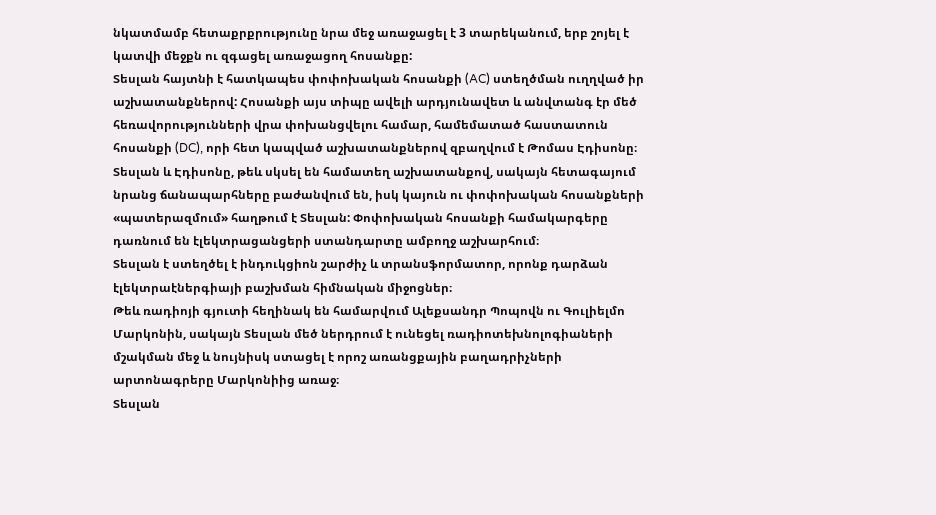նկատմամբ հետաքրքրությունը նրա մեջ առաջացել է 3 տարեկանում, երբ շոյել է կատվի մեջքն ու զգացել առաջացող հոսանքը:
Տեսլան հայտնի է հատկապես փոփոխական հոսանքի (AC) ստեղծման ուղղված իր աշխատանքներով: Հոսանքի այս տիպը ավելի արդյունավետ և անվտանգ էր մեծ հեռավորությունների վրա փոխանցվելու համար, համեմատած հաստատուն հոսանքի (DC), որի հետ կապված աշխատանքներով զբաղվում է Թոմաս Էդիսոնը։ Տեսլան և Էդիսոնը, թեև սկսել են համատեղ աշխատանքով, սակայն հետագայում նրանց ճանապարհները բաժանվում են, իսկ կայուն ու փոփոխական հոսանքների «պատերազմում» հաղթում է Տեսլան: Փոփոխական հոսանքի համակարգերը դառնում են էլեկտրացանցերի ստանդարտը ամբողջ աշխարհում։
Տեսլան է ստեղծել է ինդուկցիոն շարժիչ և տրանսֆորմատոր, որոնք դարձան էլեկտրաէներգիայի բաշխման հիմնական միջոցներ։
Թեև ռադիոյի գյուտի հեղինակ են համարվում Ալեքսանդր Պոպովն ու Գուլիելմո Մարկոնին, սակայն Տեսլան մեծ ներդրում է ունեցել ռադիոտեխնոլոգիաների մշակման մեջ և նույնիսկ ստացել է որոշ առանցքային բաղադրիչների արտոնագրերը Մարկոնիից առաջ։
Տեսլան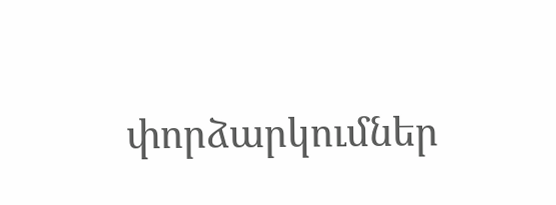փորձարկումներ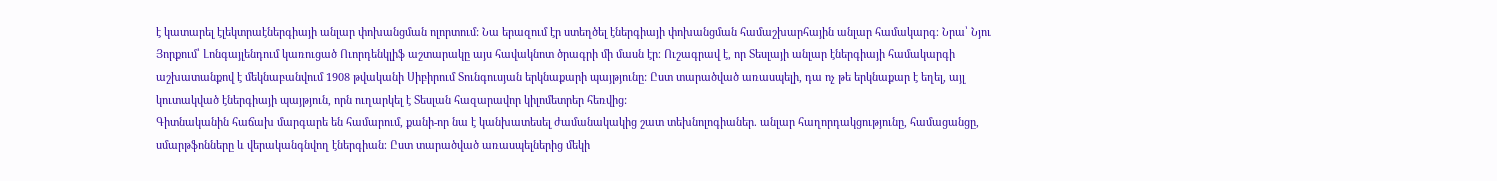է կատարել էլեկտրաէներգիայի անլար փոխանցման ոլորտում: Նա երազում էր ստեղծել էներգիայի փոխանցման համաշխարհային անլար համակարգ։ Նրա՝ Նյու Յորքում՝ Լոնգայլենդում կառուցած Ուորդենկլիֆ աշտարակը այս հավակնոտ ծրագրի մի մասն էր։ Ուշագրավ է, որ Տեսլայի անլար էներգիայի համակարգի աշխատանքով է մեկնաբանվում 1908 թվականի Սիբիրում Տունգուսյան երկնաքարի պայթյունը: Ըստ տարածված առասպելի, դա ոչ թե երկնաքար է եղել, այլ կուտակված էներգիայի պայթյուն, որն ուղարկել է Տեսլան հազարավոր կիլոմետրեր հեռվից:
Գիտնականին հաճախ մարգարե են համարում, քանի-որ նա է կանխատեսել ժամանակակից շատ տեխնոլոգիաներ. անլար հաղորդակցությունը, համացանցը, սմարթֆոնները և վերականգնվող էներգիան։ Ըստ տարածված առասպելներից մեկի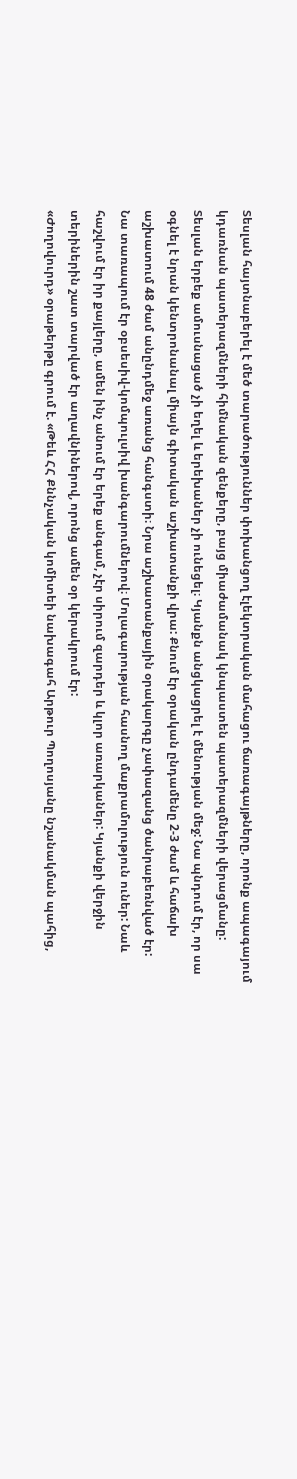Տեսլան հայտնաբերել է մեծ տարածություններ փոխանցող էլեկտրական մահացու ճառագայթները, որոնք ապագայում կդառնան պատերազմների հիմնական զենքերը, բայց միաժամանակ կնպաստեն պատերազմների վերացմանը:
Տեսլան երբեք ամուսնացած չի եղել և երեխաներ չի ունեցել։ Կյանքն անցկացրել է մենության մեջ: Նա պնդում էր, որ սա օգնել է նրան կենտրոնանալ միայն գիտական աշխատանքի վրա: Քնում էր օրական ընդամենը 2-3 ժամ և հաճախ աշխատում 48 ժամ անընդմեջ առանց հանգստի։ Նրա աշխատանքային օրակարգը չափազանց ծանրաբեռնված էր:
Նա տառապում էր օբսեսիվ-կոմպուլսիվ խանգարումներով։ Մոլագարության հասնող մաքրամոլություն ուներ: Նաև հաշվում էր իր քայլերը, ամեն ինչ անում էր երեք անգամ, չէր սիրում զարդեր և կլոր առարկաներ: Կյանքի վերջին տերիներին շատ տարված էր աղավնիներով, որոնց ամեն օր կերակրում էր:
«Ժողովուրդ» օրաթերթը գրում է. «Թեև ՀՀ Քննչական կոմիտեի նախագահ Արթուր Պողոսյանը նշանակման պահից,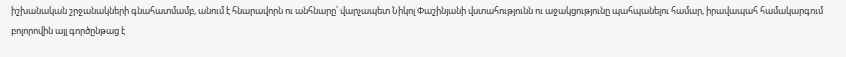իշխանական շրջանակների գնահատմամբ, անում է հնարավորն ու անհնարը՝ վարչապետ Նիկոլ Փաշինյանի վստահությունն ու աջակցությունը պահպանելու համար, իրավապահ համակարգում բոլորովին այլ գործընթաց է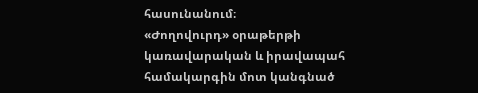հասունանում։
«Ժողովուրդ» օրաթերթի կառավարական և իրավապահ համակարգին մոտ կանգնած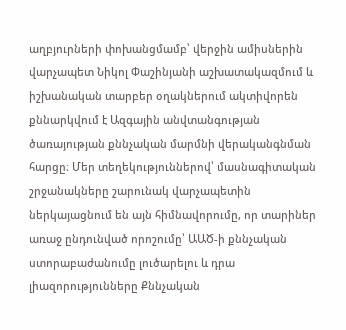աղբյուրների փոխանցմամբ՝ վերջին ամիսներին վարչապետ Նիկոլ Փաշինյանի աշխատակազմում և իշխանական տարբեր օղակներում ակտիվորեն քննարկվում է Ազգային անվտանգության ծառայության քննչական մարմնի վերականգնման հարցը։ Մեր տեղեկություններով՝ մասնագիտական շրջանակները շարունակ վարչապետին ներկայացնում են այն հիմնավորումը, որ տարիներ առաջ ընդունված որոշումը՝ ԱԱԾ-ի քննչական ստորաբաժանումը լուծարելու և դրա լիազորությունները Քննչական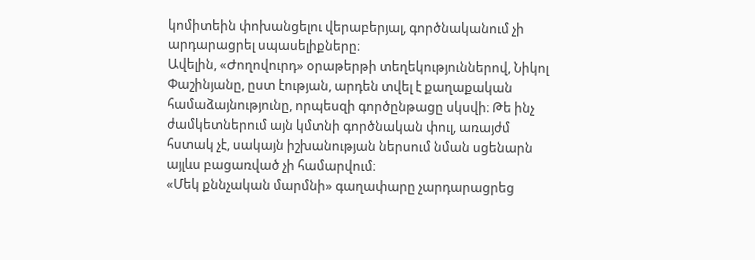կոմիտեին փոխանցելու վերաբերյալ, գործնականում չի արդարացրել սպասելիքները։
Ավելին, «Ժողովուրդ» օրաթերթի տեղեկություններով, Նիկոլ Փաշինյանը, ըստ էության, արդեն տվել է քաղաքական համաձայնությունը, որպեսզի գործընթացը սկսվի։ Թե ինչ ժամկետներում այն կմտնի գործնական փուլ, առայժմ հստակ չէ, սակայն իշխանության ներսում նման սցենարն այլևս բացառված չի համարվում։
«Մեկ քննչական մարմնի» գաղափարը չարդարացրեց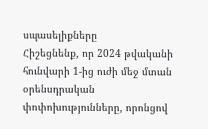սպասելիքները
Հիշեցնենք, որ 2024 թվականի հունվարի 1-ից ուժի մեջ մտան օրենսդրական փոփոխությունները, որոնցով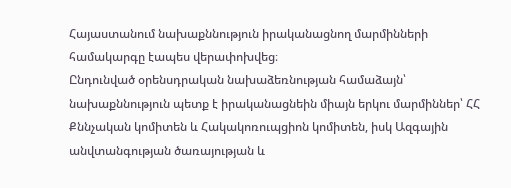Հայաստանում նախաքննություն իրականացնող մարմինների համակարգը էապես վերափոխվեց։
Ընդունված օրենսդրական նախաձեռնության համաձայն՝ նախաքննություն պետք է իրականացնեին միայն երկու մարմիններ՝ ՀՀ Քննչական կոմիտեն և Հակակոռուպցիոն կոմիտեն, իսկ Ազգային անվտանգության ծառայության և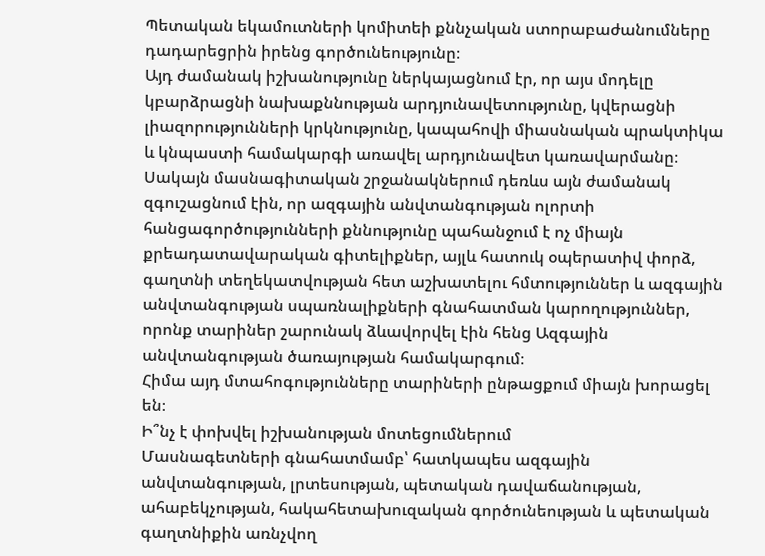Պետական եկամուտների կոմիտեի քննչական ստորաբաժանումները դադարեցրին իրենց գործունեությունը։
Այդ ժամանակ իշխանությունը ներկայացնում էր, որ այս մոդելը կբարձրացնի նախաքննության արդյունավետությունը, կվերացնի լիազորությունների կրկնությունը, կապահովի միասնական պրակտիկա և կնպաստի համակարգի առավել արդյունավետ կառավարմանը։
Սակայն մասնագիտական շրջանակներում դեռևս այն ժամանակ զգուշացնում էին, որ ազգային անվտանգության ոլորտի հանցագործությունների քննությունը պահանջում է ոչ միայն քրեադատավարական գիտելիքներ, այլև հատուկ օպերատիվ փորձ, գաղտնի տեղեկատվության հետ աշխատելու հմտություններ և ազգային անվտանգության սպառնալիքների գնահատման կարողություններ, որոնք տարիներ շարունակ ձևավորվել էին հենց Ազգային անվտանգության ծառայության համակարգում։
Հիմա այդ մտահոգությունները տարիների ընթացքում միայն խորացել են։
Ի՞նչ է փոխվել իշխանության մոտեցումներում
Մասնագետների գնահատմամբ՝ հատկապես ազգային անվտանգության, լրտեսության, պետական դավաճանության, ահաբեկչության, հակահետախուզական գործունեության և պետական գաղտնիքին առնչվող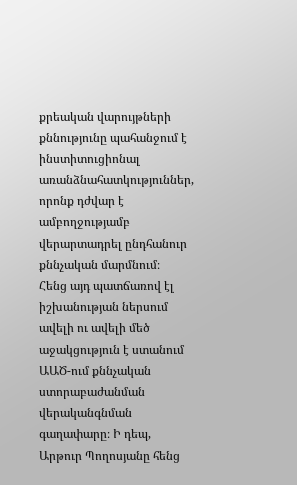քրեական վարույթների քննությունը պահանջում է ինստիտուցիոնալ առանձնահատկություններ, որոնք դժվար է ամբողջությամբ վերարտադրել ընդհանուր քննչական մարմնում։
Հենց այդ պատճառով էլ իշխանության ներսում ավելի ու ավելի մեծ աջակցություն է ստանում ԱԱԾ-ում քննչական ստորաբաժանման վերականգնման գաղափարը։ Ի դեպ, Արթուր Պողոսյանը հենց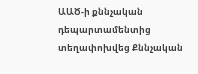ԱԱԾ-ի քննչական դեպարտամենտից տեղափոխվեց Քննչական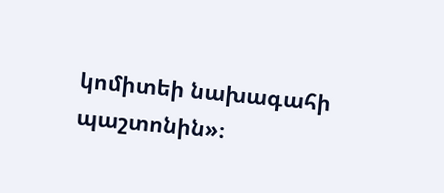կոմիտեի նախագահի պաշտոնին»։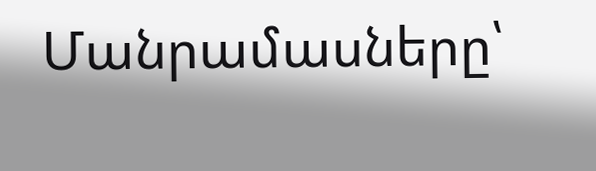Մանրամասները՝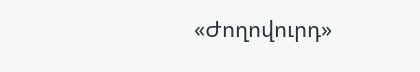«Ժողովուրդ»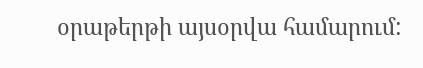օրաթերթի այսօրվա համարում: